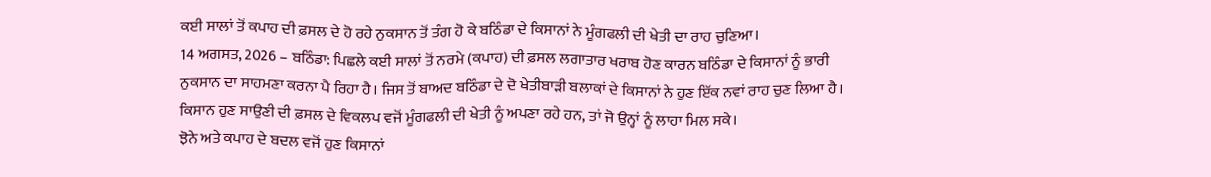ਕਈ ਸਾਲਾਂ ਤੋਂ ਕਪਾਹ ਦੀ ਫ਼ਸਲ ਦੇ ਹੋ ਰਹੇ ਨੁਕਸਾਨ ਤੋਂ ਤੰਗ ਹੋ ਕੇ ਬਠਿੰਡਾ ਦੇ ਕਿਸਾਨਾਂ ਨੇ ਮੂੰਗਫਲੀ ਦੀ ਖੇਤੀ ਦਾ ਰਾਹ ਚੁਣਿਆ।
14 ਅਗਸਤ, 2026 – ਬਠਿੰਡਾ: ਪਿਛਲੇ ਕਈ ਸਾਲਾਂ ਤੋਂ ਨਰਮੇ (ਕਪਾਹ) ਦੀ ਫ਼ਸਲ ਲਗਾਤਾਰ ਖਰਾਬ ਹੋਣ ਕਾਰਨ ਬਠਿੰਡਾ ਦੇ ਕਿਸਾਨਾਂ ਨੂੰ ਭਾਰੀ ਨੁਕਸਾਨ ਦਾ ਸਾਹਮਣਾ ਕਰਨਾ ਪੈ ਰਿਹਾ ਹੈ। ਜਿਸ ਤੋਂ ਬਾਅਦ ਬਠਿੰਡਾ ਦੇ ਦੋ ਖੇਤੀਬਾੜੀ ਬਲਾਕਾਂ ਦੇ ਕਿਸਾਨਾਂ ਨੇ ਹੁਣ ਇੱਕ ਨਵਾਂ ਰਾਹ ਚੁਣ ਲਿਆ ਹੈ। ਕਿਸਾਨ ਹੁਣ ਸਾਉਣੀ ਦੀ ਫ਼ਸਲ ਦੇ ਵਿਕਲਪ ਵਜੋਂ ਮੂੰਗਫਲੀ ਦੀ ਖੇਤੀ ਨੂੰ ਅਪਣਾ ਰਹੇ ਹਨ, ਤਾਂ ਜੋ ਉਨ੍ਹਾਂ ਨੂੰ ਲਾਹਾ ਮਿਲ ਸਕੇ।
ਝੋਨੇ ਅਤੇ ਕਪਾਹ ਦੇ ਬਦਲ ਵਜੋਂ ਹੁਣ ਕਿਸਾਨਾਂ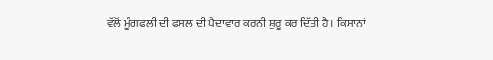ਵੱਲੋਂ ਮੂੰਗਫਲੀ ਦੀ ਫਸਲ ਦੀ ਪੈਦਾਵਾਰ ਕਰਨੀ ਸ਼ੁਰੂ ਕਰ ਦਿੱਤੀ ਹੈ। ਕਿਸਾਨਾਂ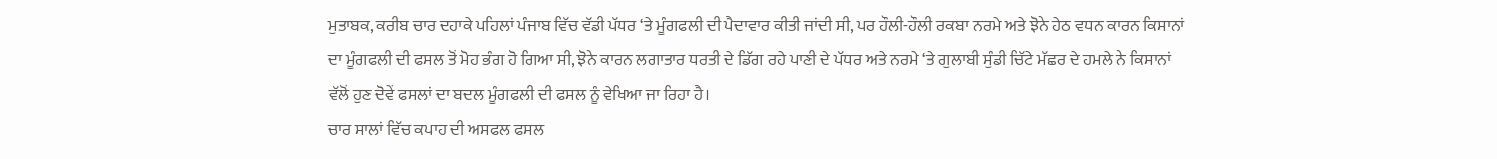ਮੁਤਾਬਕ, ਕਰੀਬ ਚਾਰ ਦਹਾਕੇ ਪਹਿਲਾਂ ਪੰਜਾਬ ਵਿੱਚ ਵੱਡੀ ਪੱਧਰ ‘ਤੇ ਮੂੰਗਫਲੀ ਦੀ ਪੈਦਾਵਾਰ ਕੀਤੀ ਜਾਂਦੀ ਸੀ, ਪਰ ਹੌਲੀ-ਹੌਲੀ ਰਕਬਾ ਨਰਮੇ ਅਤੇ ਝੋਨੇ ਹੇਠ ਵਧਨ ਕਾਰਨ ਕਿਸਾਨਾਂ ਦਾ ਮੂੰਗਫਲੀ ਦੀ ਫਸਲ ਤੋਂ ਮੋਹ ਭੰਗ ਹੋ ਗਿਆ ਸੀ, ਝੋਨੇ ਕਾਰਨ ਲਗਾਤਾਰ ਧਰਤੀ ਦੇ ਡਿੱਗ ਰਹੇ ਪਾਣੀ ਦੇ ਪੱਧਰ ਅਤੇ ਨਰਮੇ ‘ਤੇ ਗੁਲਾਬੀ ਸੁੰਡੀ ਚਿੱਟੇ ਮੱਛਰ ਦੇ ਹਮਲੇ ਨੇ ਕਿਸਾਨਾਂ ਵੱਲੋਂ ਹੁਣ ਦੋਵੇਂ ਫਸਲਾਂ ਦਾ ਬਦਲ ਮੂੰਗਫਲੀ ਦੀ ਫਸਲ ਨੂੰ ਵੇਖਿਆ ਜਾ ਰਿਹਾ ਹੈ।
ਚਾਰ ਸਾਲਾਂ ਵਿੱਚ ਕਪਾਹ ਦੀ ਅਸਫਲ ਫਸਲ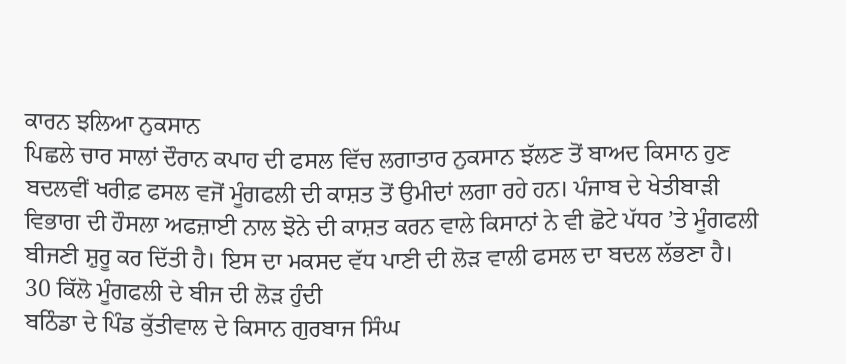ਕਾਰਨ ਝਲਿਆ ਨੁਕਸਾਨ
ਪਿਛਲੇ ਚਾਰ ਸਾਲਾਂ ਦੌਰਾਨ ਕਪਾਹ ਦੀ ਫਸਲ ਵਿੱਚ ਲਗਾਤਾਰ ਨੁਕਸਾਨ ਝੱਲਣ ਤੋਂ ਬਾਅਦ ਕਿਸਾਨ ਹੁਣ ਬਦਲਵੀਂ ਖਰੀਫ਼ ਫਸਲ ਵਜੋਂ ਮੂੰਗਫਲੀ ਦੀ ਕਾਸ਼ਤ ਤੋਂ ਉਮੀਦਾਂ ਲਗਾ ਰਹੇ ਹਨ। ਪੰਜਾਬ ਦੇ ਖੇਤੀਬਾੜੀ ਵਿਭਾਗ ਦੀ ਹੌਸਲਾ ਅਫਜ਼ਾਈ ਨਾਲ ਝੋਨੇ ਦੀ ਕਾਸ਼ਤ ਕਰਨ ਵਾਲੇ ਕਿਸਾਨਾਂ ਨੇ ਵੀ ਛੋਟੇ ਪੱਧਰ ’ਤੇ ਮੂੰਗਫਲੀ ਬੀਜਣੀ ਸ਼ੁਰੂ ਕਰ ਦਿੱਤੀ ਹੈ। ਇਸ ਦਾ ਮਕਸਦ ਵੱਧ ਪਾਣੀ ਦੀ ਲੋੜ ਵਾਲੀ ਫਸਲ ਦਾ ਬਦਲ ਲੱਭਣਾ ਹੈ।
30 ਕਿੱਲੋ ਮੂੰਗਫਲੀ ਦੇ ਬੀਜ ਦੀ ਲੋੜ ਹੁੰਦੀ
ਬਠਿੰਡਾ ਦੇ ਪਿੰਡ ਕੁੱਤੀਵਾਲ ਦੇ ਕਿਸਾਨ ਗੁਰਬਾਜ ਸਿੰਘ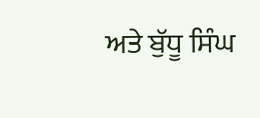ਅਤੇ ਬੁੱਧੂ ਸਿੰਘ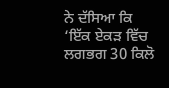ਨੇ ਦੱਸਿਆ ਕਿ ‘ਇੱਕ ਏਕੜ ਵਿੱਚ ਲਗਭਗ 30 ਕਿਲੋ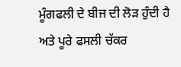ਮੂੰਗਫਲੀ ਦੇ ਬੀਜ ਦੀ ਲੋੜ ਹੁੰਦੀ ਹੈ ਅਤੇ ਪੂਰੇ ਫਸਲੀ ਚੱਕਰ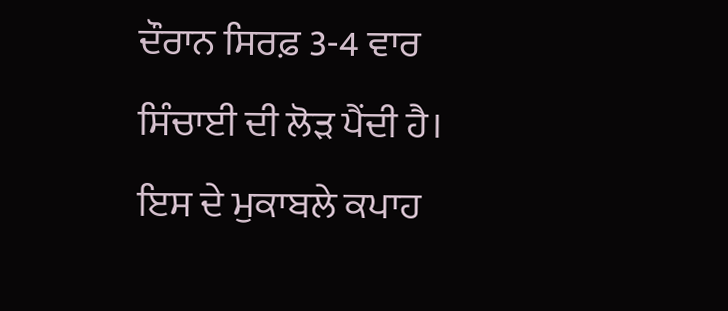ਦੌਰਾਨ ਸਿਰਫ਼ 3-4 ਵਾਰ ਸਿੰਚਾਈ ਦੀ ਲੋੜ ਪੈਂਦੀ ਹੈ। ਇਸ ਦੇ ਮੁਕਾਬਲੇ ਕਪਾਹ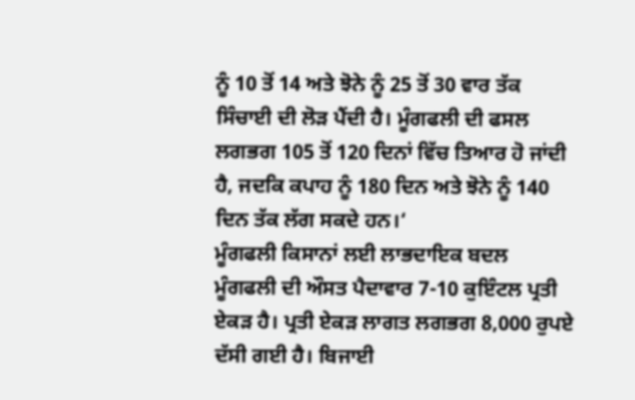ਨੂੰ 10 ਤੋਂ 14 ਅਤੇ ਝੋਨੇ ਨੂੰ 25 ਤੋਂ 30 ਵਾਰ ਤੱਕ ਸਿੰਚਾਈ ਦੀ ਲੋੜ ਪੈਂਦੀ ਹੈ। ਮੂੰਗਫਲੀ ਦੀ ਫਸਲ ਲਗਭਗ 105 ਤੋਂ 120 ਦਿਨਾਂ ਵਿੱਚ ਤਿਆਰ ਹੋ ਜਾਂਦੀ ਹੈ, ਜਦਕਿ ਕਪਾਹ ਨੂੰ 180 ਦਿਨ ਅਤੇ ਝੋਨੇ ਨੂੰ 140 ਦਿਨ ਤੱਕ ਲੱਗ ਸਕਦੇ ਹਨ।‘
ਮੂੰਗਫਲੀ ਕਿਸਾਨਾਂ ਲਈ ਲਾਭਦਾਇਕ ਬਦਲ
ਮੂੰਗਫਲੀ ਦੀ ਔਸਤ ਪੈਦਾਵਾਰ 7-10 ਕੁਇੰਟਲ ਪ੍ਰਤੀ ਏਕੜ ਹੈ। ਪ੍ਰਤੀ ਏਕੜ ਲਾਗਤ ਲਗਭਗ 8,000 ਰੁਪਏ ਦੱਸੀ ਗਈ ਹੈ। ਬਿਜਾਈ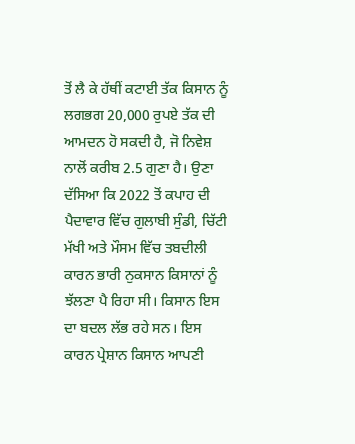ਤੋਂ ਲੈ ਕੇ ਹੱਥੀਂ ਕਟਾਈ ਤੱਕ ਕਿਸਾਨ ਨੂੰ ਲਗਭਗ 20,000 ਰੁਪਏ ਤੱਕ ਦੀ ਆਮਦਨ ਹੋ ਸਕਦੀ ਹੈ, ਜੋ ਨਿਵੇਸ਼ ਨਾਲੋਂ ਕਰੀਬ 2.5 ਗੁਣਾ ਹੈ। ਉਣਾ ਦੱਸਿਆ ਕਿ 2022 ਤੋਂ ਕਪਾਹ ਦੀ ਪੈਦਾਵਾਰ ਵਿੱਚ ਗੁਲਾਬੀ ਸੁੰਡੀ, ਚਿੱਟੀ ਮੱਖੀ ਅਤੇ ਮੌਸਮ ਵਿੱਚ ਤਬਦੀਲੀ ਕਾਰਨ ਭਾਰੀ ਨੁਕਸਾਨ ਕਿਸਾਨਾਂ ਨੂੰ ਝੱਲਣਾ ਪੈ ਰਿਹਾ ਸੀ। ਕਿਸਾਨ ਇਸ ਦਾ ਬਦਲ ਲੱਭ ਰਹੇ ਸਨ। ਇਸ ਕਾਰਨ ਪ੍ਰੇਸ਼ਾਨ ਕਿਸਾਨ ਆਪਣੀ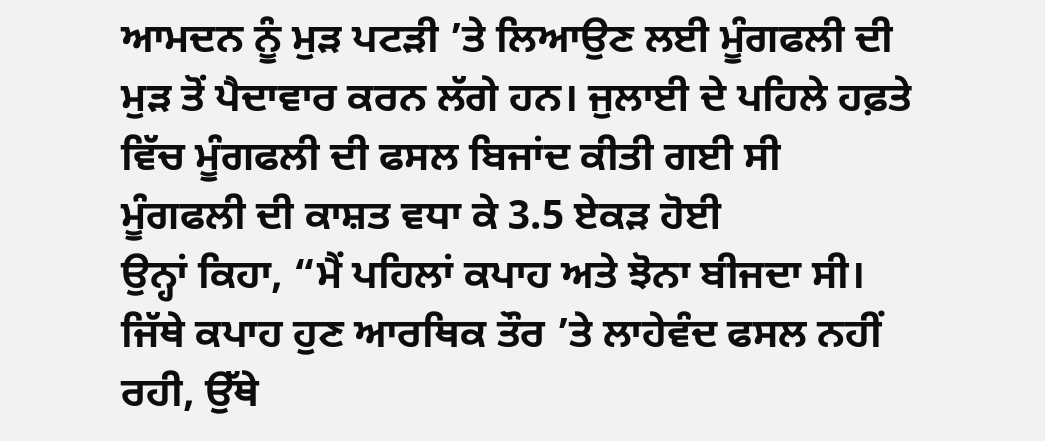ਆਮਦਨ ਨੂੰ ਮੁੜ ਪਟੜੀ ’ਤੇ ਲਿਆਉਣ ਲਈ ਮੂੰਗਫਲੀ ਦੀ ਮੁੜ ਤੋਂ ਪੈਦਾਵਾਰ ਕਰਨ ਲੱਗੇ ਹਨ। ਜੁਲਾਈ ਦੇ ਪਹਿਲੇ ਹਫ਼ਤੇ ਵਿੱਚ ਮੂੰਗਫਲੀ ਦੀ ਫਸਲ ਬਿਜਾਂਦ ਕੀਤੀ ਗਈ ਸੀ
ਮੂੰਗਫਲੀ ਦੀ ਕਾਸ਼ਤ ਵਧਾ ਕੇ 3.5 ਏਕੜ ਹੋਈ
ਉਨ੍ਹਾਂ ਕਿਹਾ, “ਮੈਂ ਪਹਿਲਾਂ ਕਪਾਹ ਅਤੇ ਝੋਨਾ ਬੀਜਦਾ ਸੀ। ਜਿੱਥੇ ਕਪਾਹ ਹੁਣ ਆਰਥਿਕ ਤੌਰ ’ਤੇ ਲਾਹੇਵੰਦ ਫਸਲ ਨਹੀਂ ਰਹੀ, ਉੱਥੇ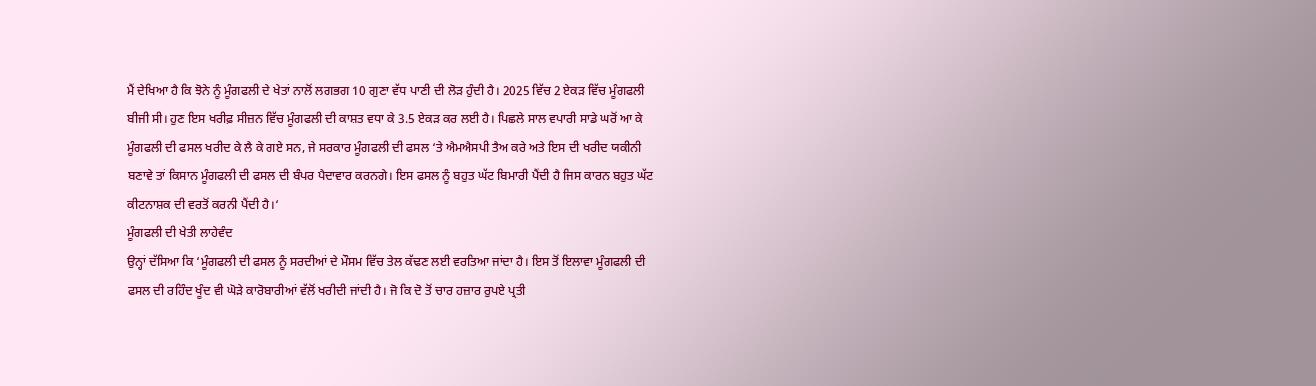ਮੈਂ ਦੇਖਿਆ ਹੈ ਕਿ ਝੋਨੇ ਨੂੰ ਮੂੰਗਫਲੀ ਦੇ ਖੇਤਾਂ ਨਾਲੋਂ ਲਗਭਗ 10 ਗੁਣਾ ਵੱਧ ਪਾਣੀ ਦੀ ਲੋੜ ਹੁੰਦੀ ਹੈ। 2025 ਵਿੱਚ 2 ਏਕੜ ਵਿੱਚ ਮੂੰਗਫਲੀ ਬੀਜੀ ਸੀ। ਹੁਣ ਇਸ ਖਰੀਫ਼ ਸੀਜ਼ਨ ਵਿੱਚ ਮੂੰਗਫਲੀ ਦੀ ਕਾਸ਼ਤ ਵਧਾ ਕੇ 3.5 ਏਕੜ ਕਰ ਲਈ ਹੈ। ਪਿਛਲੇ ਸਾਲ ਵਪਾਰੀ ਸਾਡੇ ਘਰੋਂ ਆ ਕੇ ਮੂੰਗਫਲੀ ਦੀ ਫਸਲ ਖਰੀਦ ਕੇ ਲੈ ਕੇ ਗਏ ਸਨ, ਜੇ ਸਰਕਾਰ ਮੂੰਗਫਲੀ ਦੀ ਫਸਲ ‘ਤੇ ਐਮਐਸਪੀ ਤੈਅ ਕਰੇ ਅਤੇ ਇਸ ਦੀ ਖਰੀਦ ਯਕੀਨੀ ਬਣਾਵੇ ਤਾਂ ਕਿਸਾਨ ਮੂੰਗਫਲੀ ਦੀ ਫਸਲ ਦੀ ਬੰਪਰ ਪੈਦਾਵਾਰ ਕਰਨਗੇ। ਇਸ ਫਸਲ ਨੂੰ ਬਹੁਤ ਘੱਟ ਬਿਮਾਰੀ ਪੈਂਦੀ ਹੈ ਜਿਸ ਕਾਰਨ ਬਹੁਤ ਘੱਟ ਕੀਟਨਾਸ਼ਕ ਦੀ ਵਰਤੋਂ ਕਰਨੀ ਪੈਂਦੀ ਹੈ।‘
ਮੂੰਗਫਲੀ ਦੀ ਖੇਤੀ ਲਾਹੇਵੰਦ
ਉਨ੍ਹਾਂ ਦੱਸਿਆ ਕਿ ‘ਮੂੰਗਫਲੀ ਦੀ ਫਸਲ ਨੂੰ ਸਰਦੀਆਂ ਦੇ ਮੌਸਮ ਵਿੱਚ ਤੇਲ ਕੱਢਣ ਲਈ ਵਰਤਿਆ ਜਾਂਦਾ ਹੈ। ਇਸ ਤੋਂ ਇਲਾਵਾ ਮੂੰਗਫਲੀ ਦੀ ਫਸਲ ਦੀ ਰਹਿੰਦ ਖੂੰਦ ਵੀ ਘੋੜੇ ਕਾਰੋਬਾਰੀਆਂ ਵੱਲੋਂ ਖਰੀਦੀ ਜਾਂਦੀ ਹੈ। ਜੋ ਕਿ ਦੋ ਤੋਂ ਚਾਰ ਹਜ਼ਾਰ ਰੁਪਏ ਪ੍ਰਤੀ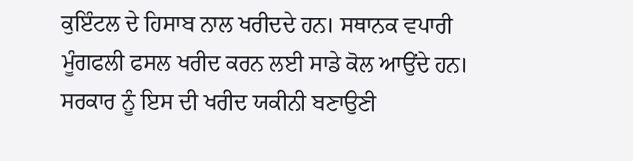ਕੁਇੰਟਲ ਦੇ ਹਿਸਾਬ ਨਾਲ ਖਰੀਦਦੇ ਹਨ। ਸਥਾਨਕ ਵਪਾਰੀ ਮੂੰਗਫਲੀ ਫਸਲ ਖਰੀਦ ਕਰਨ ਲਈ ਸਾਡੇ ਕੋਲ ਆਉਂਦੇ ਹਨ। ਸਰਕਾਰ ਨੂੰ ਇਸ ਦੀ ਖਰੀਦ ਯਕੀਨੀ ਬਣਾਉਣੀ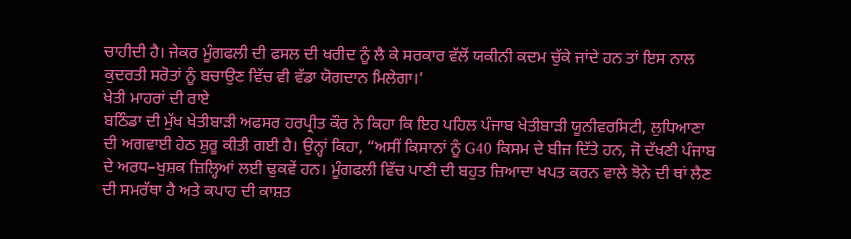ਚਾਹੀਦੀ ਹੈ। ਜੇਕਰ ਮੂੰਗਫਲੀ ਦੀ ਫਸਲ ਦੀ ਖਰੀਦ ਨੂੰ ਲੈ ਕੇ ਸਰਕਾਰ ਵੱਲੋਂ ਯਕੀਨੀ ਕਦਮ ਚੁੱਕੇ ਜਾਂਦੇ ਹਨ ਤਾਂ ਇਸ ਨਾਲ ਕੁਦਰਤੀ ਸਰੋਤਾਂ ਨੂੰ ਬਚਾਉਣ ਵਿੱਚ ਵੀ ਵੱਡਾ ਯੋਗਦਾਨ ਮਿਲੇਗਾ।‘
ਖੇਤੀ ਮਾਹਰਾਂ ਦੀ ਰਾਏ
ਬਠਿੰਡਾ ਦੀ ਮੁੱਖ ਖੇਤੀਬਾੜੀ ਅਫਸਰ ਹਰਪ੍ਰੀਤ ਕੌਰ ਨੇ ਕਿਹਾ ਕਿ ਇਹ ਪਹਿਲ ਪੰਜਾਬ ਖੇਤੀਬਾੜੀ ਯੂਨੀਵਰਸਿਟੀ, ਲੁਧਿਆਣਾ ਦੀ ਅਗਵਾਈ ਹੇਠ ਸ਼ੁਰੂ ਕੀਤੀ ਗਈ ਹੈ। ਉਨ੍ਹਾਂ ਕਿਹਾ, “ਅਸੀਂ ਕਿਸਾਨਾਂ ਨੂੰ G40 ਕਿਸਮ ਦੇ ਬੀਜ ਦਿੱਤੇ ਹਨ, ਜੋ ਦੱਖਣੀ ਪੰਜਾਬ ਦੇ ਅਰਧ–ਖੁਸ਼ਕ ਜ਼ਿਲ੍ਹਿਆਂ ਲਈ ਢੁਕਵੇਂ ਹਨ। ਮੂੰਗਫਲੀ ਵਿੱਚ ਪਾਣੀ ਦੀ ਬਹੁਤ ਜ਼ਿਆਦਾ ਖਪਤ ਕਰਨ ਵਾਲੇ ਝੋਨੇ ਦੀ ਥਾਂ ਲੈਣ ਦੀ ਸਮਰੱਥਾ ਹੈ ਅਤੇ ਕਪਾਹ ਦੀ ਕਾਸ਼ਤ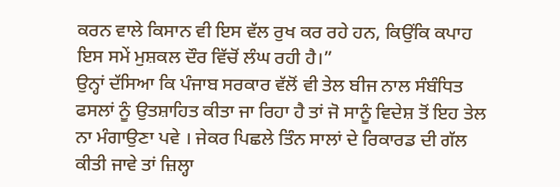ਕਰਨ ਵਾਲੇ ਕਿਸਾਨ ਵੀ ਇਸ ਵੱਲ ਰੁਖ ਕਰ ਰਹੇ ਹਨ, ਕਿਉਂਕਿ ਕਪਾਹ ਇਸ ਸਮੇਂ ਮੁਸ਼ਕਲ ਦੌਰ ਵਿੱਚੋਂ ਲੰਘ ਰਹੀ ਹੈ।”
ਉਨ੍ਹਾਂ ਦੱਸਿਆ ਕਿ ਪੰਜਾਬ ਸਰਕਾਰ ਵੱਲੋਂ ਵੀ ਤੇਲ ਬੀਜ ਨਾਲ ਸੰਬੰਧਿਤ ਫਸਲਾਂ ਨੂੰ ਉਤਸ਼ਾਹਿਤ ਕੀਤਾ ਜਾ ਰਿਹਾ ਹੈ ਤਾਂ ਜੋ ਸਾਨੂੰ ਵਿਦੇਸ਼ ਤੋਂ ਇਹ ਤੇਲ ਨਾ ਮੰਗਾਉਣਾ ਪਵੇ । ਜੇਕਰ ਪਿਛਲੇ ਤਿੰਨ ਸਾਲਾਂ ਦੇ ਰਿਕਾਰਡ ਦੀ ਗੱਲ ਕੀਤੀ ਜਾਵੇ ਤਾਂ ਜ਼ਿਲ੍ਹਾ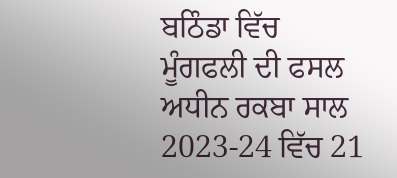ਬਠਿੰਡਾ ਵਿੱਚ ਮੂੰਗਫਲੀ ਦੀ ਫਸਲ ਅਧੀਨ ਰਕਬਾ ਸਾਲ 2023-24 ਵਿੱਚ 21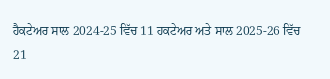ਹੈਕਟੇਅਰ ਸਾਲ 2024-25 ਵਿੱਚ 11 ਹਕਟੇਅਰ ਅਤੇ ਸਾਲ 2025-26 ਵਿੱਚ 21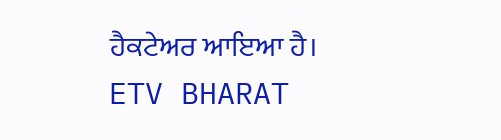ਹੈਕਟੇਅਰ ਆਇਆ ਹੈ।
ETV BHARAT